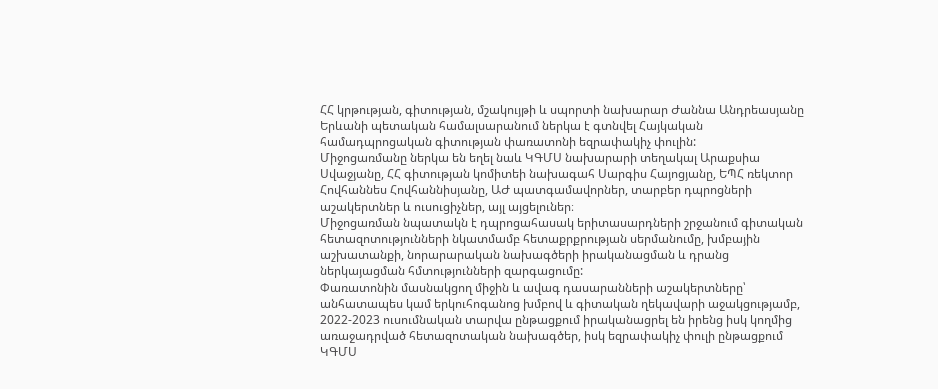ՀՀ կրթության, գիտության, մշակույթի և սպորտի նախարար Ժաննա Անդրեասյանը Երևանի պետական համալսարանում ներկա է գտնվել Հայկական համադպրոցական գիտության փառատոնի եզրափակիչ փուլին:
Միջոցառմանը ներկա են եղել նաև ԿԳՄՍ նախարարի տեղակալ Արաքսիա Սվաջյանը, ՀՀ գիտության կոմիտեի նախագահ Սարգիս Հայոցյանը, ԵՊՀ ռեկտոր Հովհաննես Հովհաննիսյանը, ԱԺ պատգամավորներ, տարբեր դպրոցների աշակերտներ և ուսուցիչներ, այլ այցելուներ։
Միջոցառման նպատակն է դպրոցահասակ երիտասարդների շրջանում գիտական հետազոտությունների նկատմամբ հետաքրքրության սերմանումը, խմբային աշխատանքի, նորարարական նախագծերի իրականացման և դրանց ներկայացման հմտությունների զարգացումը:
Փառատոնին մասնակցող միջին և ավագ դասարանների աշակերտները՝ անհատապես կամ երկուհոգանոց խմբով և գիտական ղեկավարի աջակցությամբ, 2022-2023 ուսումնական տարվա ընթացքում իրականացրել են իրենց իսկ կողմից առաջադրված հետազոտական նախագծեր, իսկ եզրափակիչ փուլի ընթացքում ԿԳՄՍ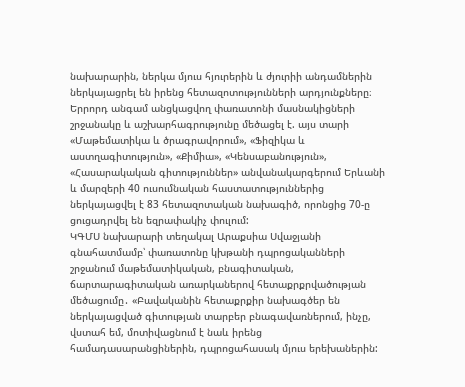նախարարին, ներկա մյուս հյուրերին և ժյուրիի անդամներին ներկայացրել են իրենց հետազոտությունների արդյունքները։
Երրորդ անգամ անցկացվող փառատոնի մասնակիցների շրջանակը և աշխարհագրությունը մեծացել է. այս տարի «Մաթեմատիկա և ծրագրավորում», «Ֆիզիկա և աստղագիտություն», «Քիմիա», «Կենսաբանություն», «Հասարակական գիտություններ» անվանակարգերում Երևանի և մարզերի 40 ուսումնական հաստատություններից ներկայացվել է 83 հետազոտական նախագիծ, որոնցից 70-ը ցուցադրվել են եզրափակիչ փուլում:
ԿԳՄՍ նախարարի տեղակալ Արաքսիա Սվաջյանի գնահատմամբ՝ փառատոնը կխթանի դպրոցականների շրջանում մաթեմատիկական, բնագիտական, ճարտարագիտական առարկաներով հետաքրքրվածության մեծացումը․ «Բավականին հետաքրքիր նախագծեր են ներկայացված գիտության տարբեր բնագավառներում, ինչը, վստահ եմ, մոտիվացնում է նաև իրենց համադասարանցիներին, դպրոցահասակ մյուս երեխաներին: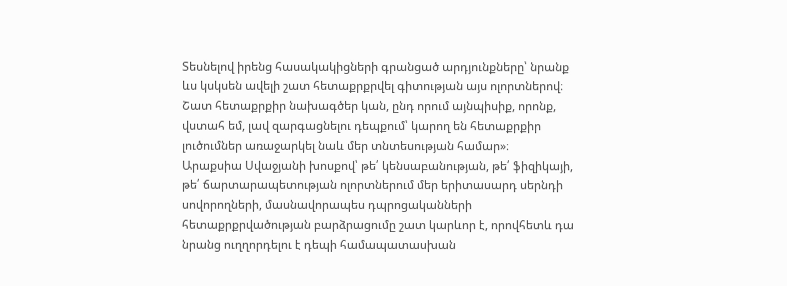Տեսնելով իրենց հասակակիցների գրանցած արդյունքները՝ նրանք ևս կսկսեն ավելի շատ հետաքրքրվել գիտության այս ոլորտներով։ Շատ հետաքրքիր նախագծեր կան, ընդ որում այնպիսիք, որոնք, վստահ եմ, լավ զարգացնելու դեպքում՝ կարող են հետաքրքիր լուծումներ առաջարկել նաև մեր տնտեսության համար»։
Արաքսիա Սվաջյանի խոսքով՝ թե՛ կենսաբանության, թե՛ ֆիզիկայի, թե՛ ճարտարապետության ոլորտներում մեր երիտասարդ սերնդի սովորողների, մասնավորապես դպրոցականների հետաքրքրվածության բարձրացումը շատ կարևոր է, որովհետև դա նրանց ուղղորդելու է դեպի համապատասխան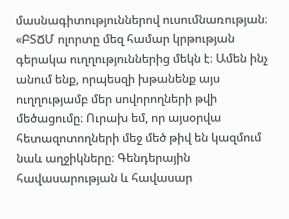մասնագիտություններով ուսումնառության։
«ԲՏՃՄ ոլորտը մեզ համար կրթության գերակա ուղղություններից մեկն է։ Ամեն ինչ անում ենք, որպեսզի խթանենք այս ուղղությամբ մեր սովորողների թվի մեծացումը։ Ուրախ եմ, որ այսօրվա հետազոտողների մեջ մեծ թիվ են կազմում նաև աղջիկները։ Գենդերային հավասարության և հավասար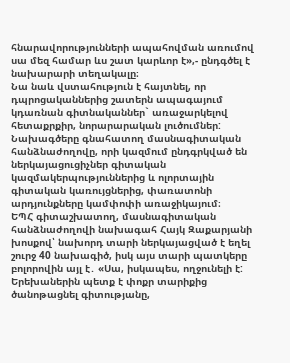հնարավորությունների ապահովման առումով սա մեզ համար ևս շատ կարևոր է»,- ընդգծել է նախարարի տեղակալը։
Նա նաև վստահություն է հայտնել, որ դպրոցականներից շատերն ապագայում կդառնան գիտնականներ` առաջարկելով հետաքրքիր, նորարարական լուծումներ:
Նախագծերը գնահատող մասնագիտական հանձնաժողովը, որի կազմում ընդգրկված են ներկայացուցիչներ գիտական կազմակերպություններից և ոլորտային գիտական կառույցներից, փառատոնի արդյունքները կամփոփի առաջիկայում։
ԵՊՀ գիտաշխատող, մասնագիտական հանձնաժողովի նախագահ Հայկ Զաքարյանի խոսքով՝ նախորդ տարի ներկայացված է եղել շուրջ 40 նախագիծ, իսկ այս տարի պատկերը բոլորովին այլ է․ «Սա, իսկապես, ողջունելի է: Երեխաներին պետք է փոքր տարիքից ծանոթացնել գիտությանը,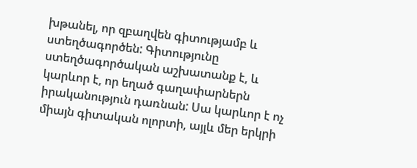խթանել, որ զբաղվեն գիտությամբ և ստեղծագործեն: Գիտությունը ստեղծագործական աշխատանք է, և կարևոր է, որ եղած գաղափարներն իրականություն դառնան: Սա կարևոր է ոչ միայն գիտական ոլորտի, այլև մեր երկրի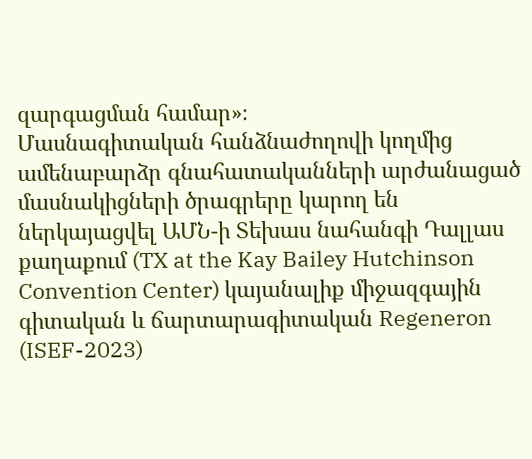զարգացման համար»։
Մասնագիտական հանձնաժողովի կողմից ամենաբարձր գնահատականների արժանացած մասնակիցների ծրագրերը կարող են ներկայացվել ԱՄՆ-ի Տեխաս նահանգի Դալլաս քաղաքում (TX at the Kay Bailey Hutchinson Convention Center) կայանալիք միջազգային գիտական և ճարտարագիտական Regeneron (ISEF-2023)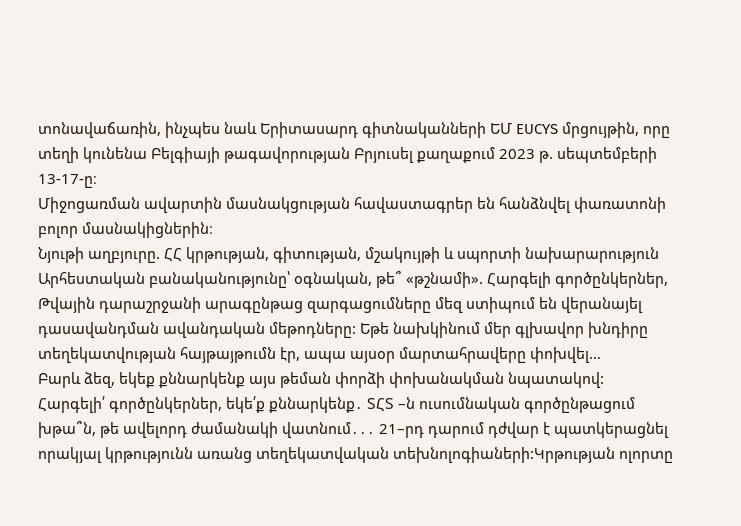տոնավաճառին, ինչպես նաև Երիտասարդ գիտնականների ԵՄ EUCYS մրցույթին, որը տեղի կունենա Բելգիայի թագավորության Բրյուսել քաղաքում 2023 թ. սեպտեմբերի 13-17-ը։
Միջոցառման ավարտին մասնակցության հավաստագրեր են հանձնվել փառատոնի բոլոր մասնակիցներին։
Նյութի աղբյուրը. ՀՀ կրթության, գիտության, մշակույթի և սպորտի նախարարություն
Արհեստական բանականությունը՝ օգնական, թե՞ «թշնամի». Հարգելի գործընկերներ, Թվային դարաշրջանի արագընթաց զարգացումները մեզ ստիպում են վերանայել դասավանդման ավանդական մեթոդները: Եթե նախկինում մեր գլխավոր խնդիրը տեղեկատվության հայթայթումն էր, ապա այսօր մարտահրավերը փոխվել…
Բարև ձեզ, եկեք քննարկենք այս թեման փորձի փոխանակման նպատակով:
Հարգելի՛ գործընկերներ, եկե՛ք քննարկենք․ ՏՀՏ –ն ուսումնական գործընթացում խթա՞ն, թե ավելորդ ժամանակի վատնում․․․ 21–րդ դարում դժվար է պատկերացնել որակյալ կրթությունն առանց տեղեկատվական տեխնոլոգիաների:Կրթության ոլորտը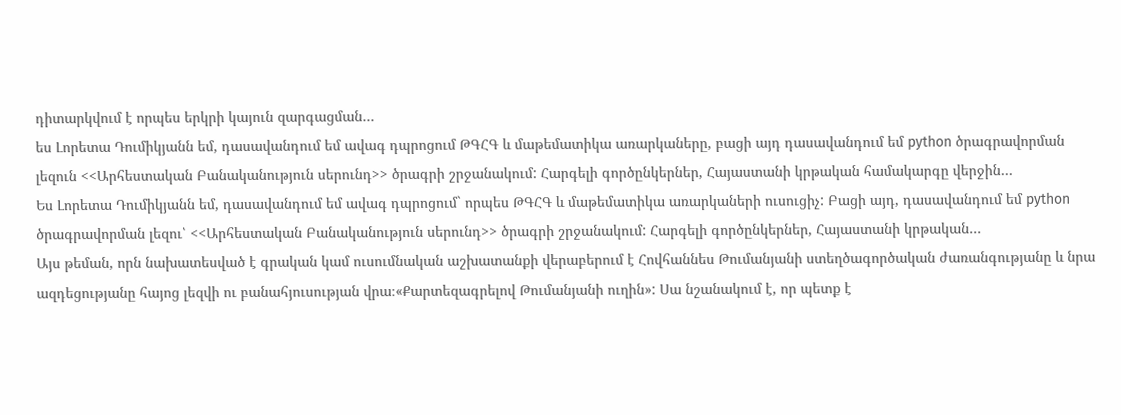դիտարկվում է որպես երկրի կայուն զարգացման…
ես Լորետա Դումիկյանն եմ, դասավանդում եմ ավագ դպրոցում ԹԳՀԳ և մաթեմատիկա առարկաները, բացի այդ դասավանդում եմ python ծրագրավորման լեզուն <<Արհեստական Բանականություն սերունդ>> ծրագրի շրջանակում: Հարգելի գործընկերներ, Հայաստանի կրթական համակարգը վերջին…
Ես Լորետա Դումիկյանն եմ, դասավանդում եմ ավագ դպրոցում` որպես ԹԳՀԳ և մաթեմատիկա առարկաների ուսուցիչ: Բացի այդ, դասավանդում եմ python ծրագրավորման լեզու՝ <<Արհեստական Բանականություն սերունդ>> ծրագրի շրջանակում: Հարգելի գործընկերներ, Հայաստանի կրթական…
Այս թեման, որն նախատեսված է գրական կամ ուսումնական աշխատանքի վերաբերում է Հովհաննես Թումանյանի ստեղծագործական ժառանգությանը և նրա ազդեցությանը հայոց լեզվի ու բանահյուսության վրա։«Քարտեզագրելով Թումանյանի ուղին»: Սա նշանակում է, որ պետք է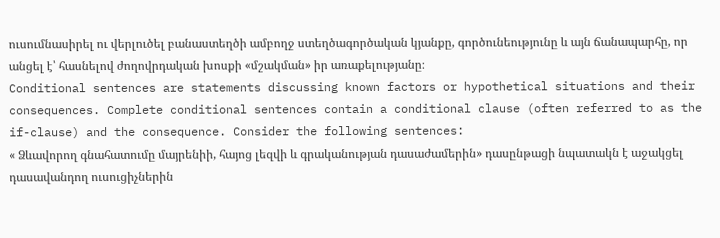ուսումնասիրել ու վերլուծել բանաստեղծի ամբողջ ստեղծագործական կյանքը, գործունեությունը և այն ճանապարհը, որ անցել է՝ հասնելով ժողովրդական խոսքի «մշակման» իր առաքելությանը։
Conditional sentences are statements discussing known factors or hypothetical situations and their consequences. Complete conditional sentences contain a conditional clause (often referred to as the if-clause) and the consequence. Consider the following sentences:
« Ձևավորող գնահատումը մայրենիի, հայոց լեզվի և գրականության դասաժամերին» դասընթացի նպատակն է աջակցել դասավանդող ուսուցիչներին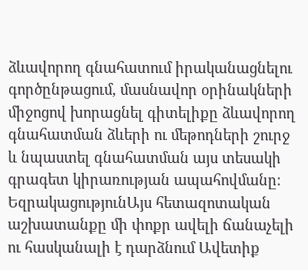ձևավորող գնահատում իրականացնելու գործընթացում, մասնավոր օրինակների միջոցով խորացնել գիտելիքը ձևավորող գնահատման ձևերի ու մեթոդների շուրջ և նպաստել գնահատման այս տեսակի գրագետ կիրառության ապահովմանը։
ԵզրակացությունԱյս հետազոտական աշխատանքը մի փոքր ավելի ճանաչելի ու հասկանալի է դարձնում Ավետիք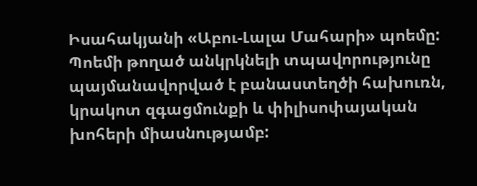Իսահակյանի «Աբու-Լալա Մահարի» պոեմը: Պոեմի թողած անկրկնելի տպավորությունը պայմանավորված է բանաստեղծի հախուռն, կրակոտ զգացմունքի և փիլիսոփայական խոհերի միասնությամբ: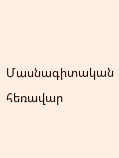Մասնագիտական հեռավար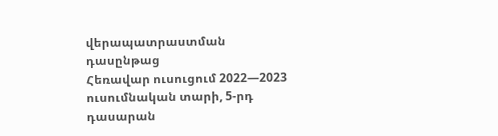վերապատրաստման դասընթաց
Հեռավար ուսուցում 2022—2023 ուսումնական տարի, 5-րդ դասարան